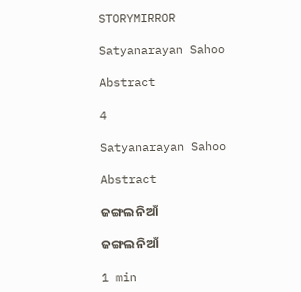STORYMIRROR

Satyanarayan Sahoo

Abstract

4

Satyanarayan Sahoo

Abstract

ଜଙ୍ଗଲ ନିଆଁ

ଜଙ୍ଗଲ ନିଆଁ

1 min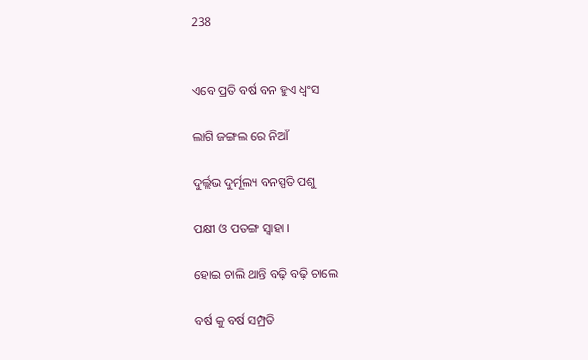238


ଏବେ ପ୍ରତି ବର୍ଷ ବନ ହୁଏ ଧ୍ଵଂସ

ଲାଗି ଜଙ୍ଗଲ ରେ ନିଆଁ

ଦୁର୍ଲ୍ଲଭ ଦୁର୍ମୂଲ୍ୟ ବନସ୍ପତି ପଶୁ

ପକ୍ଷୀ ଓ ପତଙ୍ଗ ସ୍ୱାହା ।

ହୋଇ ଚାଲି ଥାନ୍ତି ବଢ଼ି ବଢ଼ି ଚାଲେ

ବର୍ଷ କୁ ବର୍ଷ ସମ୍ପ୍ରତି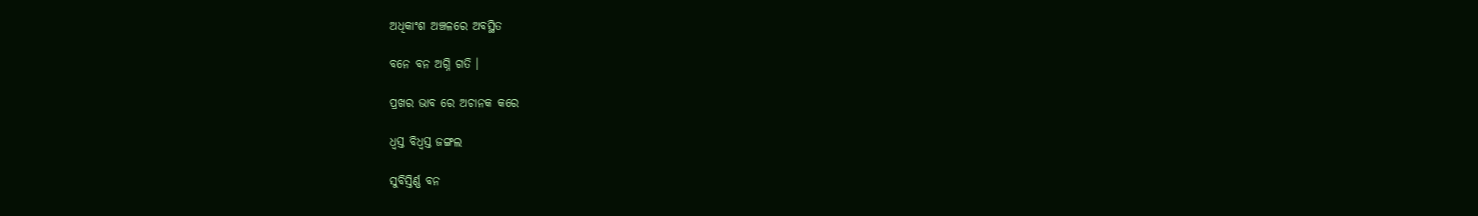ଅଧିକାଂଶ ଅଞ୍ଚଳରେ ଅବସ୍ଥିତ

ବନେ ବନ ଅଗ୍ନି ଗତି ।

ପ୍ରଖର ଭାବ ରେ ଅଚାନକ କରେ

ଧ୍ବସ୍ତ ବିଧ୍ବସ୍ତ ଜଙ୍ଗଲ

ସୁବିସ୍ତିର୍ଣ୍ଣ ବନ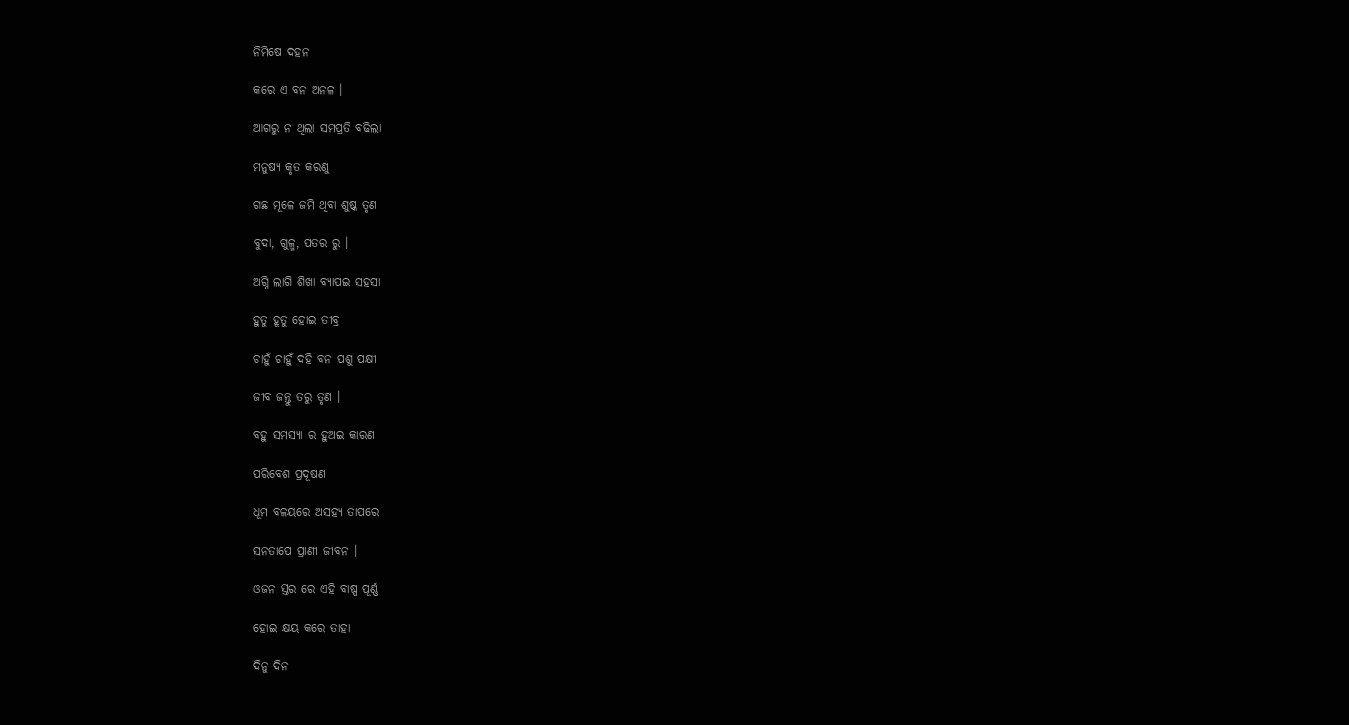ନିମିଷେ ଦହନ

କରେ ଏ ବନ ଅନଳ ।

ଆଗରୁ ନ ଥିଲା ସମପ୍ରତି ବଢିଲା

ମନୁଷ୍ୟ କୃତ କରଣୁ

ଗଛ ମୂଳେ ଜମି ଥିବା ଶୁଷ୍କ ତୃଣ

ବୁଦା, ଗୁଳ୍ମ, ପତର ରୁ ।

ଅଗ୍ନି ଲାଗି ଶିଖା ବ୍ୟାପଇ ସହସା

ହୁତୁ ହୂତୁ ହୋଇ ତୀବ୍ର

ଚାହୁଁ ଚାହୁଁ ଦହି ବନ ପଶୁ ପକ୍ଷୀ

ଜୀବ ଜନ୍ତୁ ତରୁ ତୃଣ ।

ବହୁ ସମସ୍ୟା ର ହୁଅଇ କାରଣ

ପରିବେଶ ପ୍ରଦୂଷଣ

ଧୂମ ବଳୟରେ ଅସହ୍ୟ ତାପରେ

ସନତାପେ ପ୍ରାଣୀ ଜୀବନ ।

ଓଜନ ସ୍ତର ରେ ଏହି ବାଷ୍ପ ପୂର୍ଣ୍ଣ

ହୋଇ କ୍ଷୟ କରେ ତାହା

ଦିନୁ ଦିନ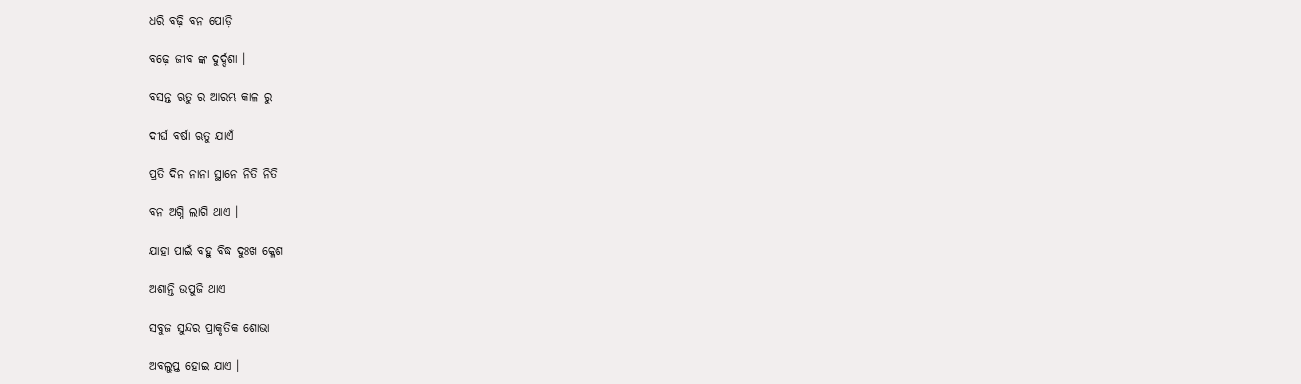ଧରି ବଢ଼ି ବନ ପୋଡ଼ି

ବଢ଼େ ଜୀବ ଙ୍କ ଦୁର୍ଦ୍ଦଶା ।

ବସନ୍ତ ଋତୁ ର ଆରମ୍ଭ କାଳ ରୁ

ଦୀର୍ଘ ବର୍ଷା ଋତୁ ଯାଏଁ

ପ୍ରତି ଦିନ ନାନା ସ୍ଥାନେ ନିତି ନିତି

ବନ ଅଗ୍ନି ଲାଗି ଥାଏ ।

ଯାହା ପାଇଁ ବହୁ ବିଦ୍ଧ ଦୁଃଖ କ୍ଳେଶ

ଅଶାନ୍ତି ଉପୁଜି ଥାଏ

ସବୁଜ ସୁନ୍ଦର ପ୍ରାକୃତିକ ଶୋଭା

ଅବଲୁପ୍ତ ହୋଇ ଯାଏ ।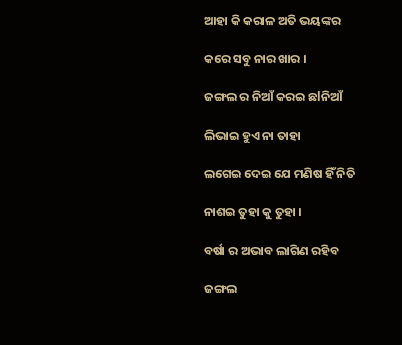ଆହା କି କରାଳ ଅତି ଭୟଙ୍କର

କରେ ସବୁ ନାର ଖାର ।

ଜଙ୍ଗଲ ର ନିଆଁ କରଇ ଛlନିଆଁ

ଲିଭାଇ ହୁଏ ନା ତାହା

ଲଗେଇ ଦେଇ ଯେ ମଣିଷ ହିଁ ନିତି

ନାଶଇ ତୁହା କୁ ତୁହା ।

ବର୍ଷା ର ଅଭାବ ଲାଗିଣ ରହିବ

ଜଙ୍ଗଲ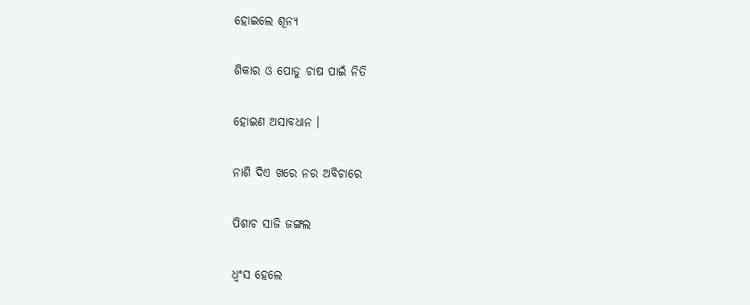ହୋଇଲେ ଶୂନ୍ୟ

ଶିକାର ଓ ପୋଡୁ ଚାଷ ପାଇଁ ନିତି

ହୋଇଣ ଅସାବଧାନ ।

ନାଶି ଦିଏ ଖରେ ନର ଅବିଚାରେ

ପିଶାଚ ସାଜି ଜଙ୍ଗଲ

ଧ୍ବଂସ ହେଲେ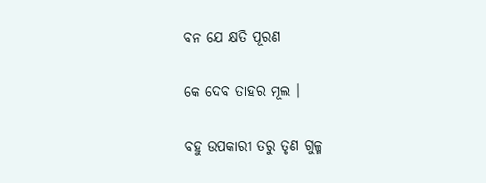ବନ ଯେ କ୍ଷତି ପୂରଣ

କେ ଦେବ ତାହର ମୂଲ ।

ବହୁ ଉପକାରୀ ତରୁ ତୃଣ ଗୁଳ୍ମ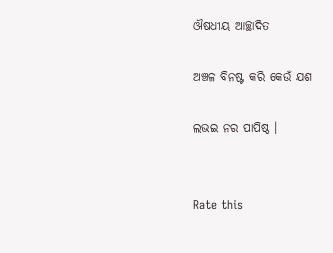ଔଷଧୀୟ ଆଚ୍ଛାଦିତ

ଅଞ୍ଚଳ ବିନଷ୍ଟ କରି କେଉଁ ଯଶ

ଲଭଇ ନର ପାପିଷ୍ଠ ।


Rate this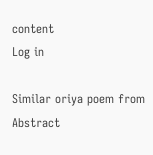content
Log in

Similar oriya poem from Abstract